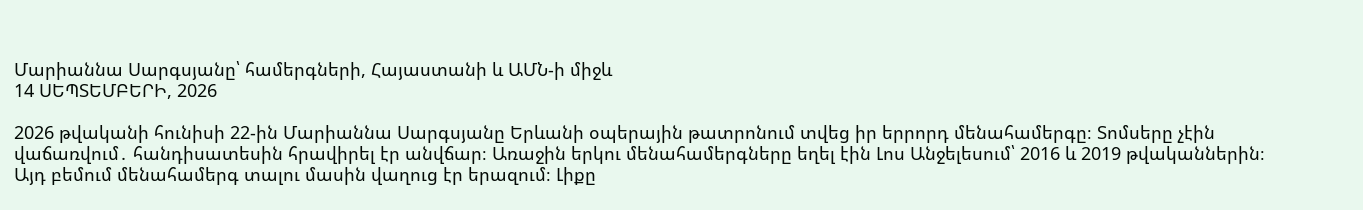Մարիաննա Սարգսյանը՝ համերգների, Հայաստանի և ԱՄՆ-ի միջև
14 ՍԵՊՏԵՄԲԵՐԻ, 2026

2026 թվականի հունիսի 22-ին Մարիաննա Սարգսյանը Երևանի օպերային թատրոնում տվեց իր երրորդ մենահամերգը։ Տոմսերը չէին վաճառվում․ հանդիսատեսին հրավիրել էր անվճար։ Առաջին երկու մենահամերգները եղել էին Լոս Անջելեսում՝ 2016 և 2019 թվականներին։ Այդ բեմում մենահամերգ տալու մասին վաղուց էր երազում։ Լիքը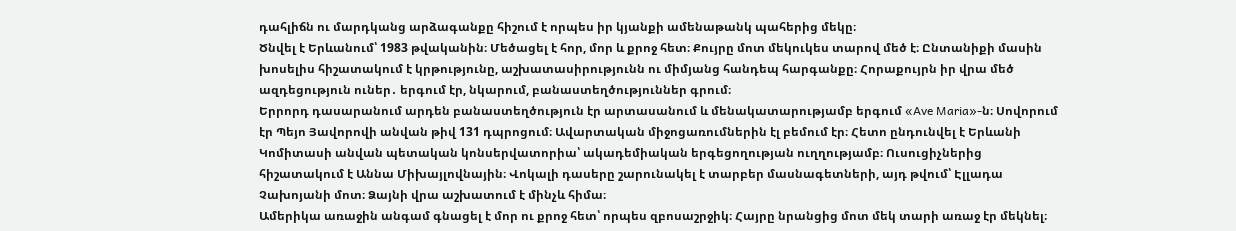դահլիճն ու մարդկանց արձագանքը հիշում է որպես իր կյանքի ամենաթանկ պահերից մեկը։
Ծնվել է Երևանում՝ 1983 թվականին։ Մեծացել է հոր, մոր և քրոջ հետ։ Քույրը մոտ մեկուկես տարով մեծ է։ Ընտանիքի մասին խոսելիս հիշատակում է կրթությունը, աշխատասիրությունն ու միմյանց հանդեպ հարգանքը։ Հորաքույրն իր վրա մեծ ազդեցություն ուներ․ երգում էր, նկարում, բանաստեղծություններ գրում։
Երրորդ դասարանում արդեն բանաստեղծություն էր արտասանում և մենակատարությամբ երգում «Ave Maria»-ն։ Սովորում էր Պեյո Յավորովի անվան թիվ 131 դպրոցում։ Ավարտական միջոցառումներին էլ բեմում էր։ Հետո ընդունվել է Երևանի Կոմիտասի անվան պետական կոնսերվատորիա՝ ակադեմիական երգեցողության ուղղությամբ։ Ուսուցիչներից հիշատակում է Աննա Միխայլովնային։ Վոկալի դասերը շարունակել է տարբեր մասնագետների, այդ թվում՝ Էլլադա Չախոյանի մոտ։ Ձայնի վրա աշխատում է մինչև հիմա։
Ամերիկա առաջին անգամ գնացել է մոր ու քրոջ հետ՝ որպես զբոսաշրջիկ։ Հայրը նրանցից մոտ մեկ տարի առաջ էր մեկնել։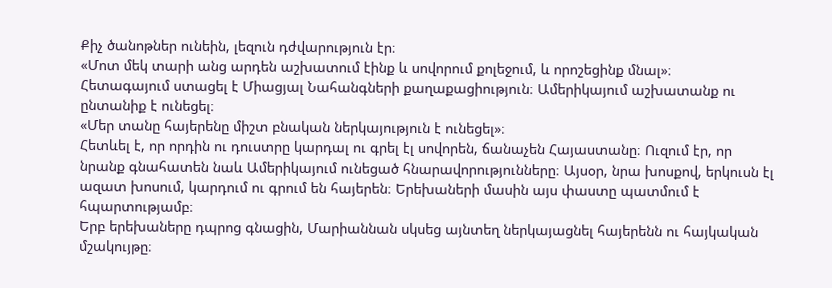Քիչ ծանոթներ ունեին, լեզուն դժվարություն էր։
«Մոտ մեկ տարի անց արդեն աշխատում էինք և սովորում քոլեջում, և որոշեցինք մնալ»։
Հետագայում ստացել է Միացյալ Նահանգների քաղաքացիություն։ Ամերիկայում աշխատանք ու ընտանիք է ունեցել։
«Մեր տանը հայերենը միշտ բնական ներկայություն է ունեցել»։
Հետևել է, որ որդին ու դուստրը կարդալ ու գրել էլ սովորեն, ճանաչեն Հայաստանը։ Ուզում էր, որ նրանք գնահատեն նաև Ամերիկայում ունեցած հնարավորությունները։ Այսօր, նրա խոսքով, երկուսն էլ ազատ խոսում, կարդում ու գրում են հայերեն։ Երեխաների մասին այս փաստը պատմում է հպարտությամբ։
Երբ երեխաները դպրոց գնացին, Մարիաննան սկսեց այնտեղ ներկայացնել հայերենն ու հայկական մշակույթը։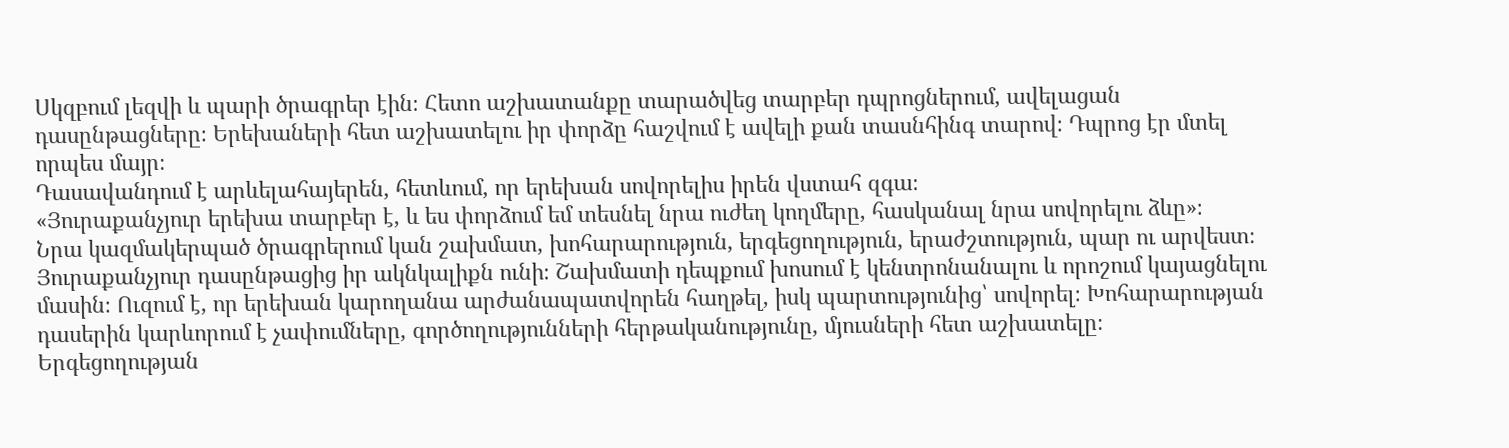Սկզբում լեզվի և պարի ծրագրեր էին։ Հետո աշխատանքը տարածվեց տարբեր դպրոցներում, ավելացան դասընթացները։ Երեխաների հետ աշխատելու իր փորձը հաշվում է ավելի քան տասնհինգ տարով։ Դպրոց էր մտել որպես մայր։
Դասավանդում է արևելահայերեն, հետևում, որ երեխան սովորելիս իրեն վստահ զգա։
«Յուրաքանչյուր երեխա տարբեր է, և ես փորձում եմ տեսնել նրա ուժեղ կողմերը, հասկանալ նրա սովորելու ձևը»։
Նրա կազմակերպած ծրագրերում կան շախմատ, խոհարարություն, երգեցողություն, երաժշտություն, պար ու արվեստ։ Յուրաքանչյուր դասընթացից իր ակնկալիքն ունի։ Շախմատի դեպքում խոսում է կենտրոնանալու և որոշում կայացնելու մասին։ Ուզում է, որ երեխան կարողանա արժանապատվորեն հաղթել, իսկ պարտությունից՝ սովորել։ Խոհարարության դասերին կարևորում է չափումները, գործողությունների հերթականությունը, մյուսների հետ աշխատելը։
Երգեցողության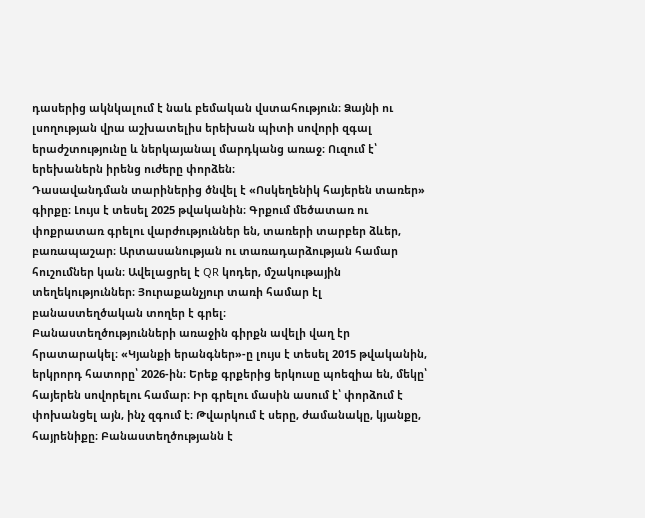դասերից ակնկալում է նաև բեմական վստահություն։ Ձայնի ու լսողության վրա աշխատելիս երեխան պիտի սովորի զգալ երաժշտությունը և ներկայանալ մարդկանց առաջ։ Ուզում է՝ երեխաներն իրենց ուժերը փորձեն։
Դասավանդման տարիներից ծնվել է «Ոսկեղենիկ հայերեն տառեր» գիրքը։ Լույս է տեսել 2025 թվականին։ Գրքում մեծատառ ու փոքրատառ գրելու վարժություններ են, տառերի տարբեր ձևեր, բառապաշար։ Արտասանության ու տառադարձության համար հուշումներ կան։ Ավելացրել է QR կոդեր, մշակութային տեղեկություններ։ Յուրաքանչյուր տառի համար էլ բանաստեղծական տողեր է գրել։
Բանաստեղծությունների առաջին գիրքն ավելի վաղ էր հրատարակել։ «Կյանքի երանգներ»-ը լույս է տեսել 2015 թվականին, երկրորդ հատորը՝ 2026-ին։ Երեք գրքերից երկուսը պոեզիա են, մեկը՝ հայերեն սովորելու համար։ Իր գրելու մասին ասում է՝ փորձում է փոխանցել այն, ինչ զգում է։ Թվարկում է սերը, ժամանակը, կյանքը, հայրենիքը։ Բանաստեղծությանն է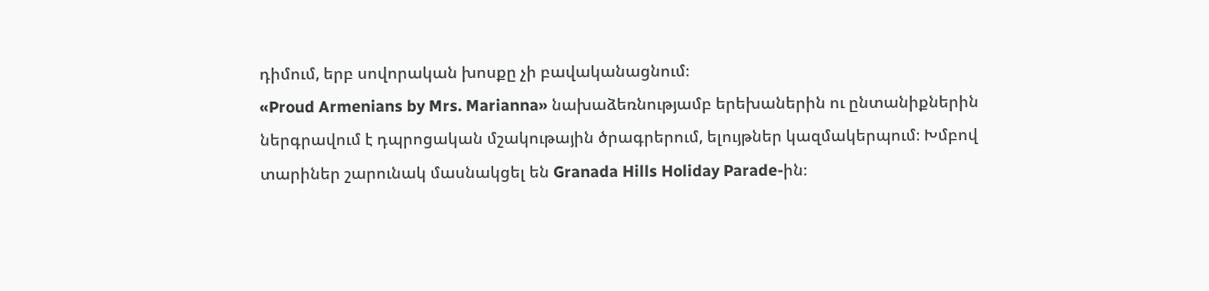դիմում, երբ սովորական խոսքը չի բավականացնում։
«Proud Armenians by Mrs. Marianna» նախաձեռնությամբ երեխաներին ու ընտանիքներին ներգրավում է դպրոցական մշակութային ծրագրերում, ելույթներ կազմակերպում։ Խմբով տարիներ շարունակ մասնակցել են Granada Hills Holiday Parade-ին։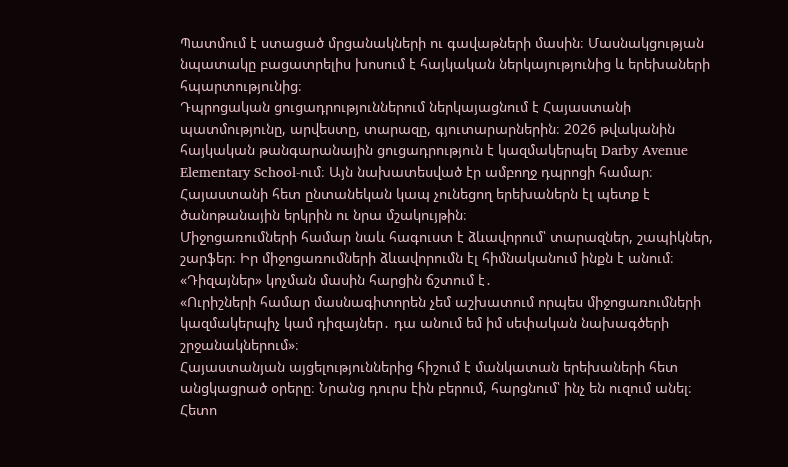Պատմում է ստացած մրցանակների ու գավաթների մասին։ Մասնակցության նպատակը բացատրելիս խոսում է հայկական ներկայությունից և երեխաների հպարտությունից։
Դպրոցական ցուցադրություններում ներկայացնում է Հայաստանի պատմությունը, արվեստը, տարազը, գյուտարարներին։ 2026 թվականին հայկական թանգարանային ցուցադրություն է կազմակերպել Darby Avenue Elementary School-ում։ Այն նախատեսված էր ամբողջ դպրոցի համար։ Հայաստանի հետ ընտանեկան կապ չունեցող երեխաներն էլ պետք է ծանոթանային երկրին ու նրա մշակույթին։
Միջոցառումների համար նաև հագուստ է ձևավորում՝ տարազներ, շապիկներ, շարֆեր։ Իր միջոցառումների ձևավորումն էլ հիմնականում ինքն է անում։ «Դիզայներ» կոչման մասին հարցին ճշտում է․
«Ուրիշների համար մասնագիտորեն չեմ աշխատում որպես միջոցառումների կազմակերպիչ կամ դիզայներ․ դա անում եմ իմ սեփական նախագծերի շրջանակներում»։
Հայաստանյան այցելություններից հիշում է մանկատան երեխաների հետ անցկացրած օրերը։ Նրանց դուրս էին բերում, հարցնում՝ ինչ են ուզում անել։ Հետո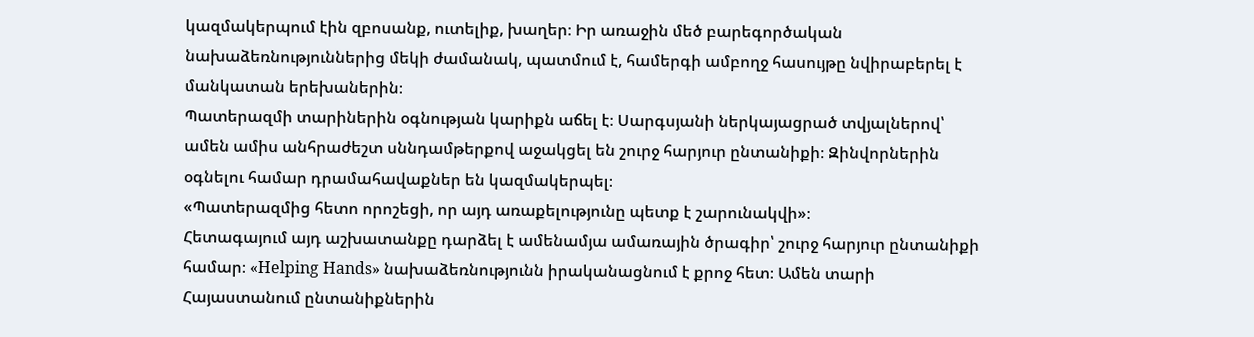կազմակերպում էին զբոսանք, ուտելիք, խաղեր։ Իր առաջին մեծ բարեգործական նախաձեռնություններից մեկի ժամանակ, պատմում է, համերգի ամբողջ հասույթը նվիրաբերել է մանկատան երեխաներին։
Պատերազմի տարիներին օգնության կարիքն աճել է։ Սարգսյանի ներկայացրած տվյալներով՝ ամեն ամիս անհրաժեշտ սննդամթերքով աջակցել են շուրջ հարյուր ընտանիքի։ Զինվորներին օգնելու համար դրամահավաքներ են կազմակերպել։
«Պատերազմից հետո որոշեցի, որ այդ առաքելությունը պետք է շարունակվի»։
Հետագայում այդ աշխատանքը դարձել է ամենամյա ամառային ծրագիր՝ շուրջ հարյուր ընտանիքի համար։ «Helping Hands» նախաձեռնությունն իրականացնում է քրոջ հետ։ Ամեն տարի Հայաստանում ընտանիքներին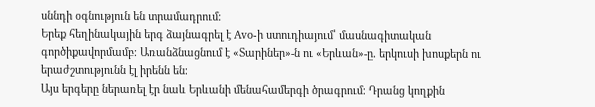սննդի օգնություն են տրամադրում։
Երեք հեղինակային երգ ձայնագրել է Avo-ի ստուդիայում՝ մասնագիտական գործիքավորմամբ։ Առանձնացնում է «Տարիներ»-ն ու «Երևան»-ը․ երկուսի խոսքերն ու երաժշտությունն էլ իրենն են։
Այս երգերը ներառել էր նաև Երևանի մենահամերգի ծրագրում։ Դրանց կողքին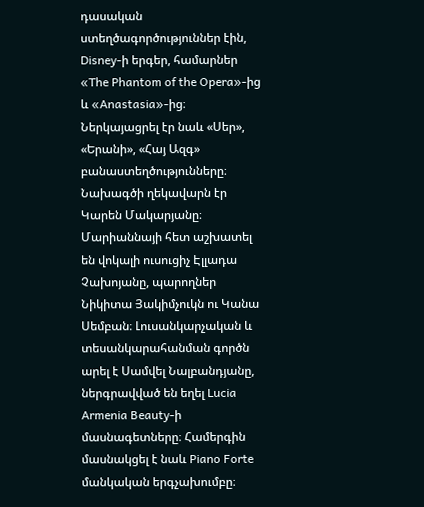դասական ստեղծագործություններ էին, Disney-ի երգեր, համարներ «The Phantom of the Opera»-ից և «Anastasia»-ից։ Ներկայացրել էր նաև «Սեր», «Երանի», «Հայ Ազգ» բանաստեղծությունները։
Նախագծի ղեկավարն էր Կարեն Մակարյանը։ Մարիաննայի հետ աշխատել են վոկալի ուսուցիչ Էլլադա Չախոյանը, պարողներ Նիկիտա Յակիմչուկն ու Կանա Սեմբան։ Լուսանկարչական և տեսանկարահանման գործն արել է Սամվել Նալբանդյանը, ներգրավված են եղել Lucia Armenia Beauty-ի մասնագետները։ Համերգին մասնակցել է նաև Piano Forte մանկական երգչախումբը։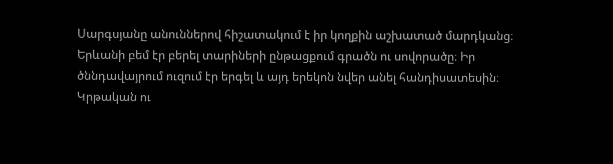Սարգսյանը անուններով հիշատակում է իր կողքին աշխատած մարդկանց։ Երևանի բեմ էր բերել տարիների ընթացքում գրածն ու սովորածը։ Իր ծննդավայրում ուզում էր երգել և այդ երեկոն նվեր անել հանդիսատեսին։
Կրթական ու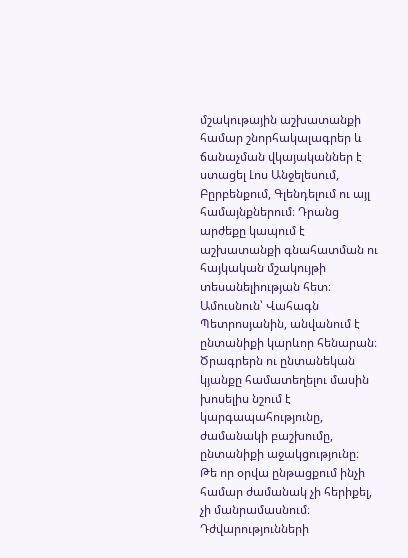մշակութային աշխատանքի համար շնորհակալագրեր և ճանաչման վկայականներ է ստացել Լոս Անջելեսում, Բըրբենքում, Գլենդելում ու այլ համայնքներում։ Դրանց արժեքը կապում է աշխատանքի գնահատման ու հայկական մշակույթի տեսանելիության հետ։
Ամուսնուն՝ Վահագն Պետրոսյանին, անվանում է ընտանիքի կարևոր հենարան։ Ծրագրերն ու ընտանեկան կյանքը համատեղելու մասին խոսելիս նշում է կարգապահությունը, ժամանակի բաշխումը, ընտանիքի աջակցությունը։ Թե որ օրվա ընթացքում ինչի համար ժամանակ չի հերիքել, չի մանրամասնում։ Դժվարությունների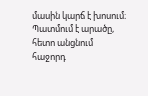մասին կարճ է խոսում։ Պատմում է արածը, հետո անցնում հաջորդ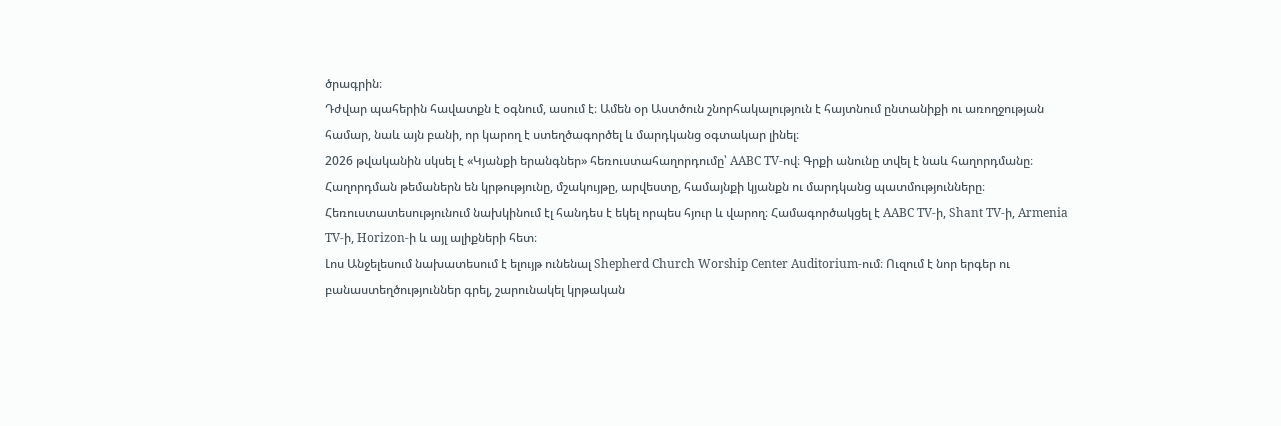ծրագրին։
Դժվար պահերին հավատքն է օգնում, ասում է։ Ամեն օր Աստծուն շնորհակալություն է հայտնում ընտանիքի ու առողջության համար, նաև այն բանի, որ կարող է ստեղծագործել և մարդկանց օգտակար լինել։
2026 թվականին սկսել է «Կյանքի երանգներ» հեռուստահաղորդումը՝ AABC TV-ով։ Գրքի անունը տվել է նաև հաղորդմանը։ Հաղորդման թեմաներն են կրթությունը, մշակույթը, արվեստը, համայնքի կյանքն ու մարդկանց պատմությունները։ Հեռուստատեսությունում նախկինում էլ հանդես է եկել որպես հյուր և վարող։ Համագործակցել է AABC TV-ի, Shant TV-ի, Armenia TV-ի, Horizon-ի և այլ ալիքների հետ։
Լոս Անջելեսում նախատեսում է ելույթ ունենալ Shepherd Church Worship Center Auditorium-ում։ Ուզում է նոր երգեր ու բանաստեղծություններ գրել, շարունակել կրթական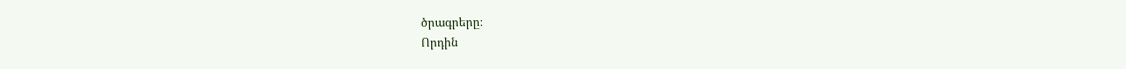ծրագրերը։
Որդին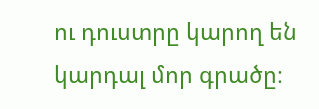ու դուստրը կարող են կարդալ մոր գրածը։